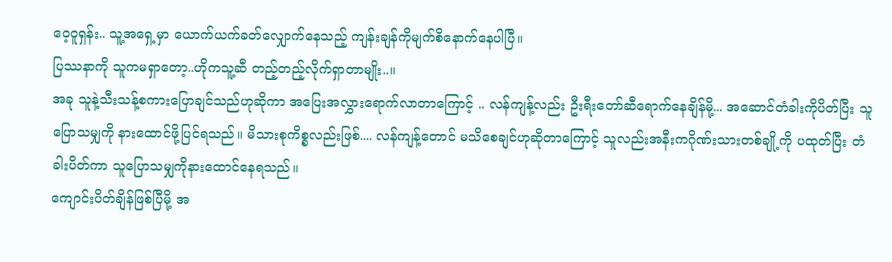ဝေ့ဝူရှန်း.. သူ့အရှေ့မှာ ယောက်ယက်ခတ်လျှောက်နေသည့် ကျန်းချန်ကိုမျက်စိနောက်နေပါပြီ။
ပြဿနာကို သူကမရှာတော့..ဟိုကသူ့ဆီ တည့်တည့်လိုက်ရှာတာမျိုး..။
အခု သူနဲ့သီးသန့်စကားပြောချင်သည်ဟုဆိုကာ အပြေးအလွှားရောက်လာတာကြောင့် .. လန်ကျန့်လည်း ဦးရီးတော်ဆီရောက်နေချိန်မို့... အဆောင်တံခါးကိုပိတ်ပြီး သူ ပြောသမျှကို နားထောင်ဖို့ပြင်ရသည်။ မိသားစုကိစ္စလည်းဖြစ်.... လန်ကျန့်တောင် မသိစေချင်ဟုဆိုတာကြောင့် သူလည်းအနီးကဂိုဏ်းသားတစ်ချို့ကို ပထုတ်ပြီး တံခါးပိတ်ကာ သူပြောသမျှကိုနားထောင်နေရသည်။
ကျောင်းပိတ်ချိန်ဖြစ်ပြီမို့ အ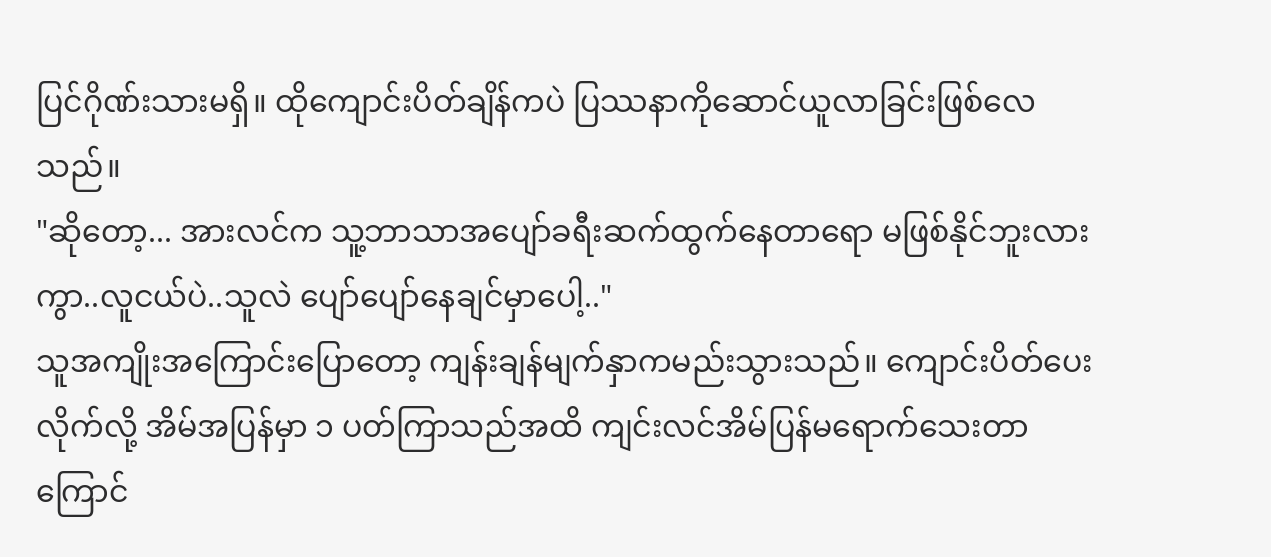ပြင်ဂိုဏ်းသားမရှိ။ ထိုကျောင်းပိတ်ချိန်ကပဲ ပြဿနာကိုဆောင်ယူလာခြင်းဖြစ်လေသည်။
"ဆိုတော့... အားလင်က သူ့ဘာသာအပျော်ခရီးဆက်ထွက်နေတာရော မဖြစ်နိုင်ဘူးလားကွာ..လူငယ်ပဲ..သူလဲ ပျော်ပျော်နေချင်မှာပေါ့.."
သူအကျိုးအကြောင်းပြောတော့ ကျန်းချန်မျက်နှာကမည်းသွားသည်။ ကျောင်းပိတ်ပေးလိုက်လို့ အိမ်အပြန်မှာ ၁ ပတ်ကြာသည်အထိ ကျင်းလင်အိမ်ပြန်မရောက်သေးတာကြောင်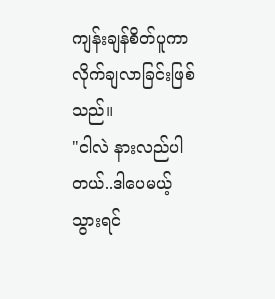ကျန်းချန်စိတ်ပူကာ လိုက်ချလာခြင်းဖြစ်သည်။
"ငါလဲ နားလည်ပါတယ်..ဒါပေမယ့် သွားရင်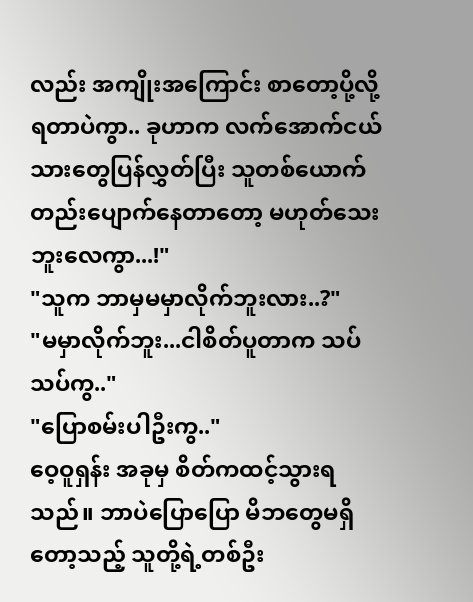လည်း အကျိုးအကြောင်း စာတော့ပို့လို့ရတာပဲကွာ.. ခုဟာက လက်အောက်ငယ်သားတွေပြန်လွှတ်ပြီး သူတစ်ယောက်တည်းပျောက်နေတာတော့ မဟုတ်သေးဘူးလေကွာ...!"
"သူက ဘာမှမမှာလိုက်ဘူးလား..?"
"မမှာလိုက်ဘူး...ငါစိတ်ပူတာက သပ်သပ်ကွ.."
"ပြောစမ်းပါဦးကွ.."
ဝေ့ဝူရှန်း အခုမှ စိတ်ကထင့်သွားရသည်။ ဘာပဲပြောပြော မိဘတွေမရှိတော့သည့် သူတို့ရဲ့တစ်ဦး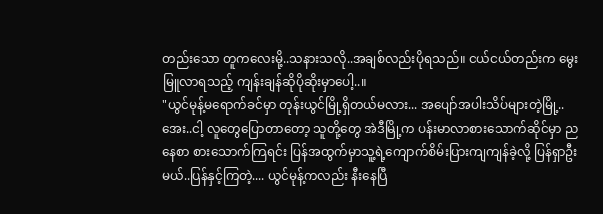တည်းသော တူကလေးမို့..သနားသလို..အချစ်လည်းပိုရသည်။ ငယ်ငယ်တည်းက မွေးမြူလာရသည့် ကျန်းချန်ဆိုပိုဆိုးမှာပေါ့..။
"ယွင်မုန့်မရောက်ခင်မှာ တုန်းယွင်မြို့ရှိတယ်မလား... အပျော်အပါးသိပ်များတဲ့မြို့..အေး..ငါ့ လူတွေပြောတာတော့ သူတို့တွေ အဲဒီမြို့က ပန်းမာလာစားသောက်ဆိုင်မှာ ညနေစာ စားသောက်ကြရင်း ပြန်အထွက်မှာသူ့ရဲ့ကျောက်စိမ်းပြားကျကျန်ခဲ့လို့ ပြန်ရှာဦးမယ်..ပြန်နှင့်ကြတဲ့.... ယွင်မုန့်ကလည်း နီးနေပြီ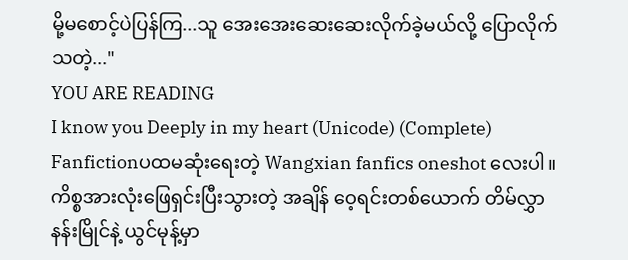မို့မစောင့်ပဲပြန်ကြ...သူ အေးအေးဆေးဆေးလိုက်ခဲ့မယ်လို့ ပြောလိုက်သတဲ့..."
YOU ARE READING
I know you Deeply in my heart (Unicode) (Complete)
Fanfictionပထမဆုံးရေးတဲ့ Wangxian fanfics oneshot လေးပါ။ ကိစ္စအားလုံးဖြေရှင်းပြီးသွားတဲ့ အချိန် ဝေ့ရင်းတစ်ယောက် တိမ်လွှာနန်းမြိုင်နဲ့ ယွင်မုန့်မှာ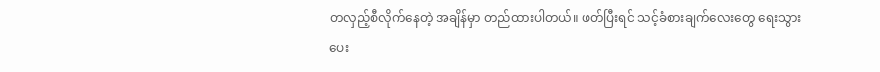တလှည့်စီလိုက်နေတဲ့ အချိန်မှာ တည်ထားပါတယ်။ ဖတ်ပြီးရင် သင့်ခံစားချက်လေးတွေ ရေးသွားပေး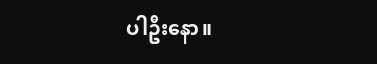ပါဦးနော။